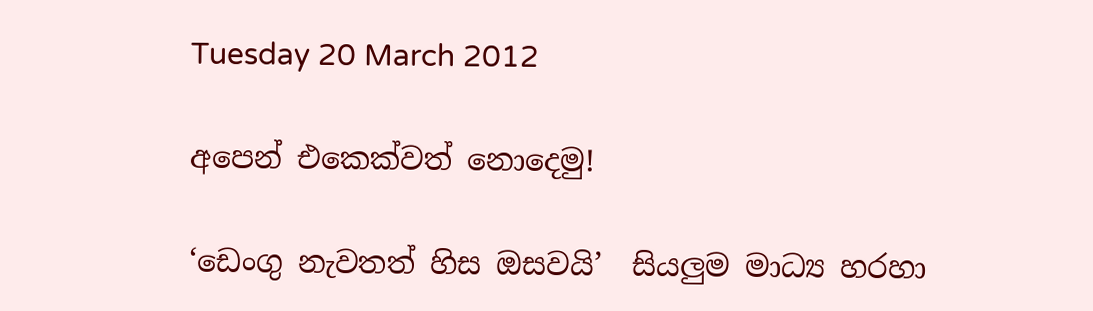Tuesday 20 March 2012

අපෙන් එකෙක්වත් නොදෙමු!

‘ඩෙංගු නැවතත් හිස ඔසවයි’  සියලුම මාධ්‍ය හරහා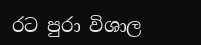රට පුරා විශාල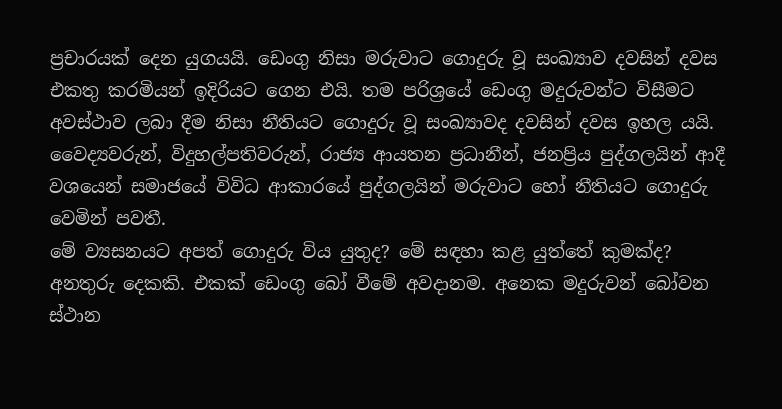ප්‍රචාරයක් දෙන යුගයයි. ඩෙංගු නිසා මරුවාට ගොදුරු වූ සංඛ්‍යාව දවසින් දවස එකතු කරමියන් ඉදිරියට ගෙන එයි. තම පරිශ්‍රයේ ඩෙංගු මදුරුවන්ට විසීමට අවස්ථාව ලබා දීම නිසා නීතියට ගොදුරු වූ සංඛ්‍යාවද දවසින් දවස ඉහල යයි. වෛද්‍යවරුන්, විදුහල්පතිවරුන්, රාජ්‍ය ආයතන ප්‍රධානීන්, ජනප්‍රිය පුද්ගලයින් ආදී වශයෙන් සමාජයේ විවිධ ආකාරයේ පුද්ගලයින් මරුවාට හෝ නීතියට ගොදුරු වෙමින් පවතී.
මේ ව්‍යසනයට අපත් ගොදුරු විය යුතුද? මේ සඳහා කළ යුත්තේ කුමක්ද? අනතුරු දෙකකි. එකක් ඩෙංගු බෝ වීමේ අවදානම. අනෙක මදුරුවන් බෝවන ස්ථාන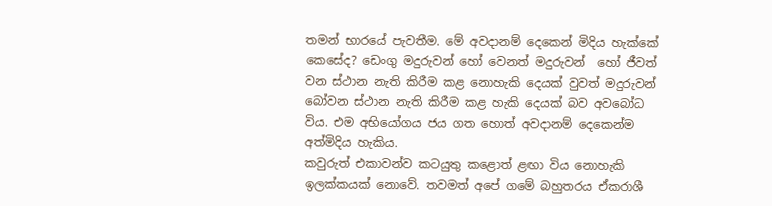තමන් භාරයේ පැවතීම. මේ අවදානම් දෙකෙන් මිදිය හැක්කේ කෙසේද? ඩෙංගු මදුරුවන් හෝ වෙනත් මදුරුවන්  හෝ ජීවත් වන ස්ථාන නැති කිරීම කළ නොහැකි දෙයක් වුවත් මදුරුවන් බෝවන ස්ථාන නැති කිරීම කළ හැකි දෙයක් බව අවබෝධ විය. එම අභියෝගය ජය ගත හොත් අවදානම් දෙකෙන්ම අත්මිදිය හැකිය.
කවුරුත් එකාවන්ව කටයුතු කළොත් ළඟා විය නොහැකි ඉලක්කයක් නොවේ. තවමත් අපේ ගමේ බහුතරය ඒකරාශී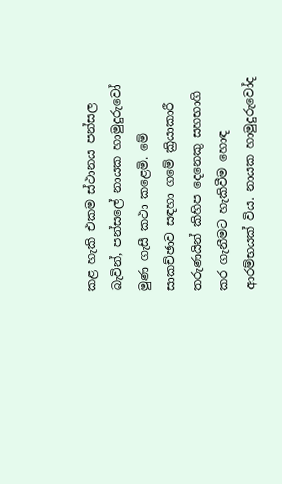කළ හැකි එකම ස්ථානය පන්සල බැවින්, පන්සලේ නායක හාමුදුරුවෝ මුණ ගැසී කථා කළෙමි. මේ සාකච්ඡාව සඳහා ගමේ ක්‍රියාකාරී තරුණයින් කිහිප දෙනෙකු සහභාගි කර ගැනීමට හැකිවීම හොඳ ආරම්භයක් විය. නායක හාමුදුරුවෝද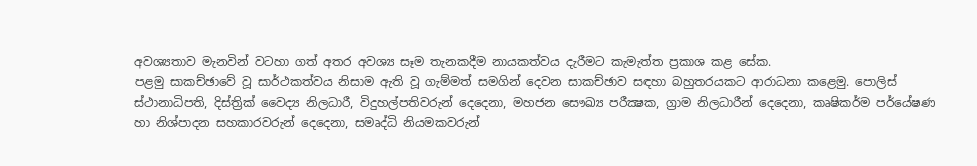අවශ්‍යතාව මැනවින් වටහා ගත් අතර අවශ්‍ය සෑම තැනකදීම නායකත්වය දැරීමට කැමැත්ත ප්‍රකාශ කළ සේක.
පළමු සාකච්ඡාවේ වූ සාර්ථකත්වය නිසාම ඇති වූ ගැම්මත් සමගින් දෙවන සාකච්ඡාව සඳහා බහුතරයකට ආරාධනා කළෙමු. පොලිස් ස්ථානාධිපති, දිස්ත්‍රික් වෛද්‍ය නිලධාරී, විදුහල්පතිවරුන් දෙදෙනා, මහජන සෞඛ්‍ය පරීක්‍ෂක, ග්‍රාම නිලධාරීන් දෙදෙනා, කෘෂිකර්ම පර්යේෂණ හා නිශ්පාදන සහකාරවරුන් දෙදෙනා, සමෘද්ධි නියමකවරුන්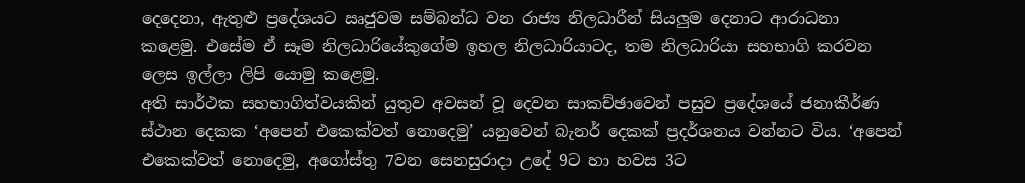දෙදෙනා, ඇතුළු ප්‍රදේශයට ඍජුවම සම්බන්ධ වන රාජ්‍ය නිලධාරීන් සියලුම දෙනාට ආරාධනා කළෙමු. එසේම ඒ සෑම නිලධාරියේකුගේම ඉහල නිලධාරියාටද, තම නිලධාරියා සහභාගි කරවන ලෙස ඉල්ලා ලිපි යොමු කළෙමු.
අති සාර්ථක සහභාගිත්වයකින් යුතුව අවසන් වූ දෙවන සාකච්ඡාවෙන් පසුව ප්‍රදේශයේ ජනාකීර්ණ ස්ථාන දෙකක ‘අපෙන් එකෙක්වත් නොදෙමු’ යනුවෙන් බැනර් දෙකක් ප්‍රදර්ශනය වන්නට විය. ‘අපෙන් එකෙක්වත් නොදෙමු, අගෝස්තු 7වන සෙනසුරාදා උදේ 9ට හා හවස 3ට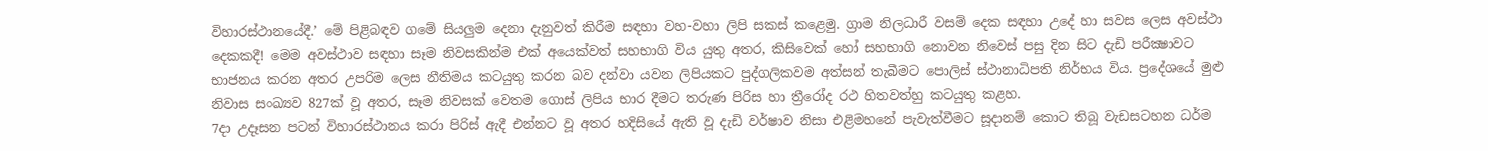විහාරස්ථානයේදී.’ මේ පිළිබඳව ගමේ සියලුම දෙනා දැනුවත් කිරීම සඳහා වහ-වහා ලිපි සකස් කළෙමු. ග්‍රාම නිලධාරී වසම් දෙක සඳහා උදේ හා සවස ලෙස අවස්ථා දෙකකදී! මෙම අවස්ථාව සඳහා සෑම නිවසකින්ම එක් අයෙක්වත් සහභාගි විය යුතු අතර, කිසිවෙක් හෝ සහභාගි නොවන නිවෙස් පසු දින සිට දැඩි පරීක්‍ෂාවට භාජනය කරන අතර උපරිම ලෙස නීතිමය කටයුතු කරන බව දන්වා යවන ලිපියකට පුද්ගලිකවම අත්සන් තැබීමට පොලිස් ස්ථානාධිපති නිර්භය විය. ප්‍රදේශයේ මුළු නිවාස සංඛ්‍යව 827ක් වූ අතර, සෑම නිවසක් වෙතම ගොස් ලිපිය භාර දීමට තරුණ පිරිස හා ත්‍රීරෝද රථ හිතවත්හු කටයුතු කළහ.
7දා උදෑසන පටන් විහාරස්ථානය කරා පිරිස් ඇදී එන්නට වූ අතර හදිසියේ ඇති වූ දැඩි වර්ෂාව නිසා එළිමහනේ පැවැත්වීමට සූදානම් කොට තිබූ වැඩසටහන ධර්ම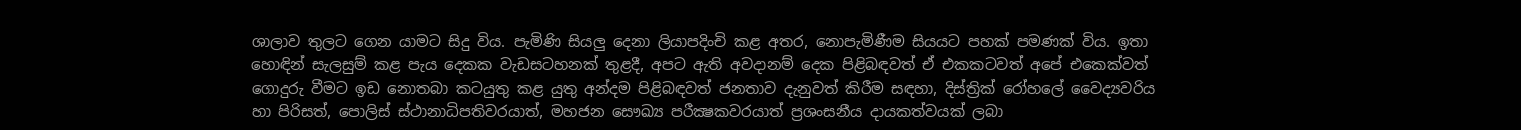ශාලාව තුලට ගෙන යාමට සිදු විය. පැමිණි සියලු දෙනා ලියාපදිංචි කළ අතර, නොපැමිණීම සියයට පහක් පමණක් විය. ඉතා හොඳින් සැලසුම් කළ පැය දෙකක වැඩසටහනක් තුළදී, අපට ඇති අවදානම් දෙක පිළිබඳවත් ඒ එකකටවත් අපේ එකෙක්වත් ගොදුරු වීමට ඉඩ නොතබා කටයුතු කළ යුතු අන්දම පිළිබඳවත් ජනතාව දැනුවත් කිරීම සඳහා, දිස්ත්‍රික් රෝහලේ වෛද්‍යවරිය හා පිරිසත්, පොලිස් ස්ථානාධිපතිවරයාත්, මහජන සෞඛ්‍ය පරීක්‍ෂකවරයාත් ප්‍රශංසනීය දායකත්වයක් ලබා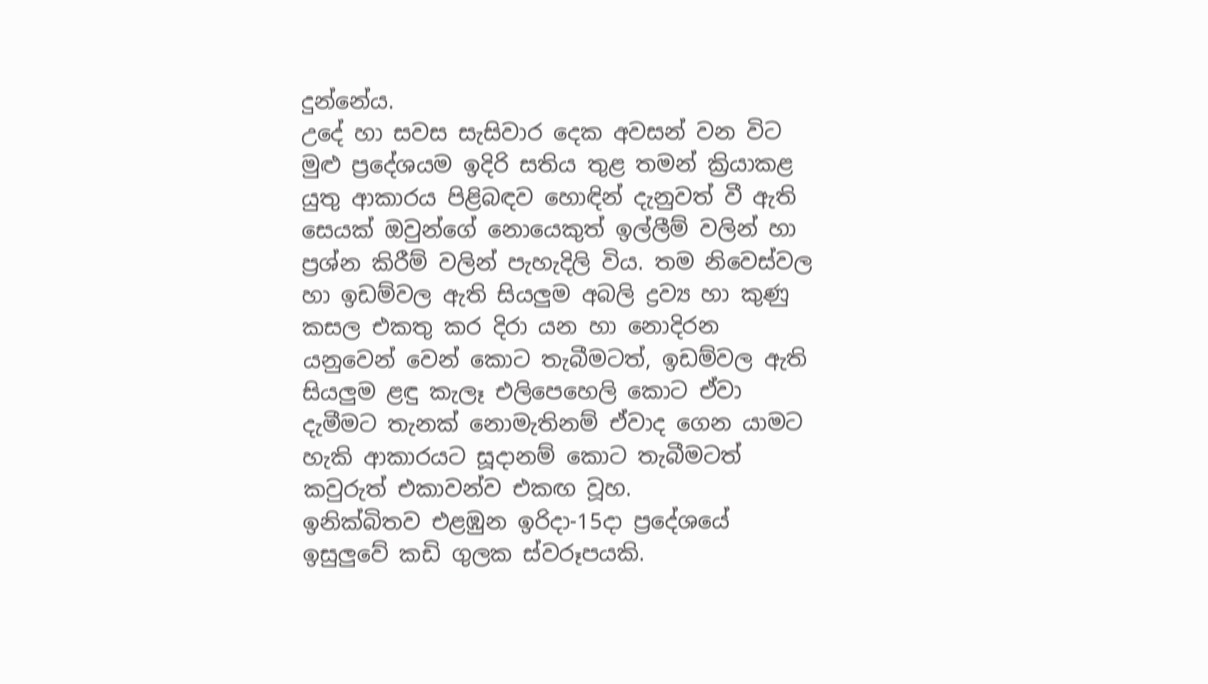දුන්නේය.
උදේ හා සවස සැසිවාර දෙක අවසන් වන විට මුළු ප්‍රදේශයම ඉදිරි සතිය තුළ තමන් ක්‍රියාකළ යුතු ආකාරය පිළිබඳව හොඳින් දැනුවත් වී ඇති සෙයක් ඔවුන්ගේ නොයෙකුත් ඉල්ලීම් වලින් හා ප්‍රශ්න කිරීම් වලින් පැහැදිලි විය. තම නිවෙස්වල හා ඉඩම්වල ඇති සියලුම අබලි ද්‍රව්‍ය හා කුණු කසල එකතු කර දිරා යන හා නොදිරන යනුවෙන් වෙන් කොට තැබීමටත්, ඉඩම්වල ඇති සියලුම ළඳු කැලෑ එලිපෙහෙලි කොට ඒවා දැමීමට තැනක් නොමැතිනම් ඒවාද ගෙන යාමට හැකි ආකාරයට සූදානම් කොට තැබීමටත් කවුරුත් එකාවන්ව එකඟ වූහ.
ඉනික්බිතව එළඹුන ඉරිදා-15දා ප්‍රදේශයේ ඉසුලුවේ කඩි ගුලක ස්වරූපයකි.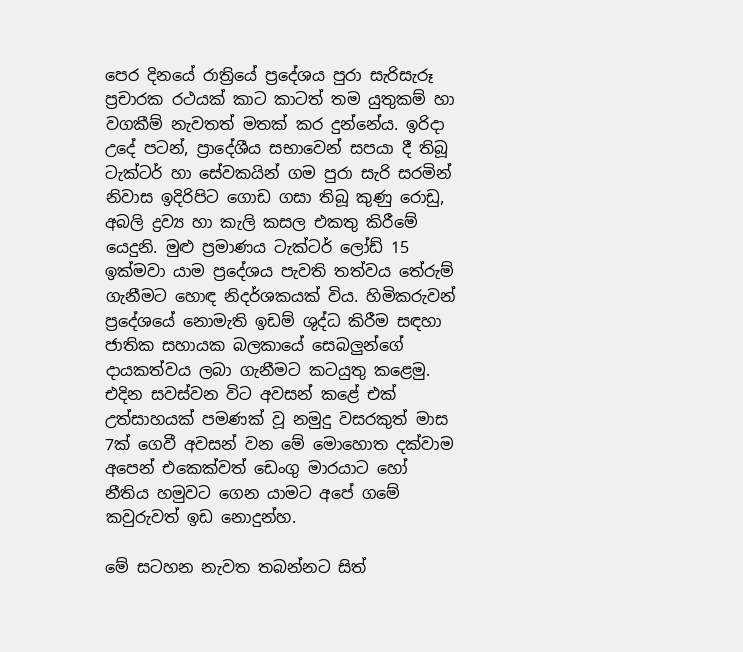පෙර දිනයේ රාත්‍රියේ ප්‍රදේශය පුරා සැරිසැරූ ප්‍රචාරක රථයක් කාට කාටත් තම යුතුකම් හා වගකීම් නැවතත් මතක් කර දුන්නේය. ඉරිදා උදේ පටන්, ප්‍රාදේශීය සභාවෙන් සපයා දී තිබූ ටැක්ටර් හා සේවකයින් ගම පුරා සැරි සරමින් නිවාස ඉදිරිපිට ගොඩ ගසා තිබූ කුණු රොඩු, අබලි ද්‍රව්‍ය හා කැලි කසල එකතු කිරීමේ යෙදුනි. මුළු ප්‍රමාණය ටැක්ටර් ලෝඩ් 15 ඉක්මවා යාම ප්‍රදේශය පැවති තත්වය තේරුම් ගැනීමට හොඳ නිදර්ශකයක් විය. හිමිකරුවන් ප්‍රදේශයේ නොමැති ඉඩම් ශුද්ධ කිරීම සඳහා ජාතික සහායක බලකායේ සෙබලුන්ගේ දායකත්වය ලබා ගැනීමට කටයුතු කළෙමු.
එදින සවස්වන විට අවසන් කළේ එක් උත්සාහයක් පමණක් වූ නමුදු වසරකුත් මාස 7ක් ගෙවී අවසන් වන මේ මොහොත දක්වාම අපෙන් එකෙක්වත් ඩෙංගු මාරයාට හෝ නීතිය හමුවට ගෙන යාමට අපේ ගමේ කවුරුවත් ඉඩ නොදුන්හ.

මේ සටහන නැවත තබන්නට සිත්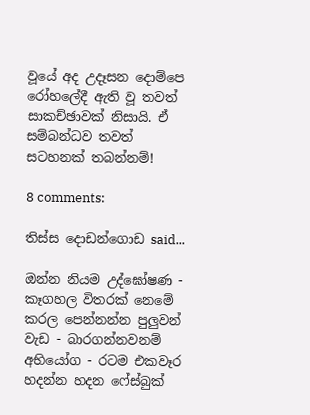වූයේ අද උදෑසන දොම්පෙ රෝහලේදී ඇති වූ තවත් සාකච්ඡාවක් නිසායි. ඒ සම්බන්ධව තවත් සටහනක් තබන්නම්!

8 comments:

තිස්ස දොඩන්ගොඩ said...

ඔන්න නියම උද්ඝෝෂණ - කෑගහල විතරක් නෙමේ කරල පෙන්නන්න පුලුවන් වැඩ - බාරගන්නවනම් අභියෝග - රටම එකවෑර හදන්න හදන ෆේස්බුක්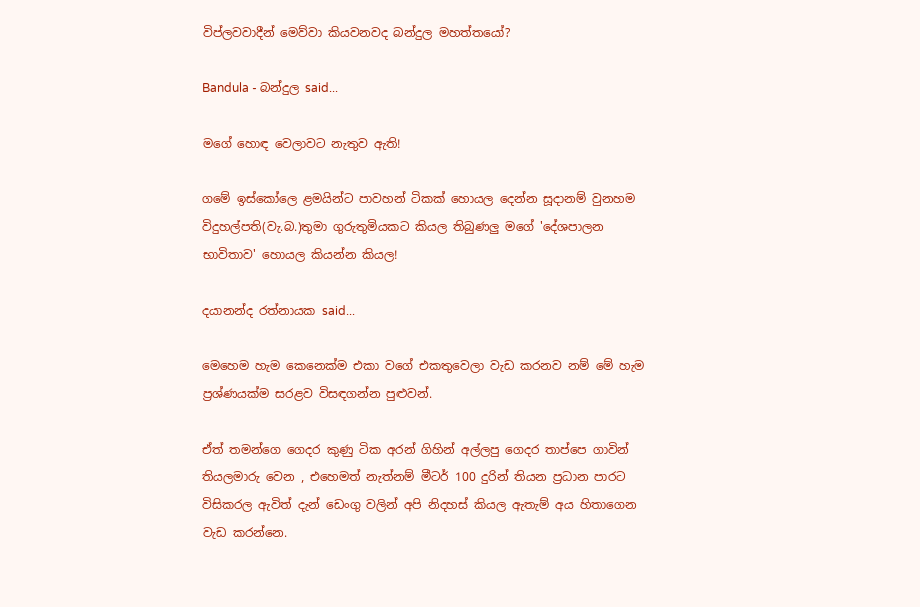විප්ලවවාදීන් මෙව්වා කියවනවද බන්දුල මහත්තයෝ?

Bandula - බන්දුල said...

මගේ හොඳ වෙලාවට නැතුව ඇති!

ගමේ ඉස්කෝලෙ ළමයින්ට පාවහන් ටිකක් හොයල දෙන්න සූදානම් වුනහම විදුහල්පති(වැ.බ.)තුමා ගුරුතුමියකට කියල තිබුණලු මගේ 'දේශපාලන භාවිතාව' හොයල කියන්න කියල!

දයානන්ද රත්නායක said...

මෙහෙම හැම කෙනෙක්ම එකා වගේ එකතුවෙලා වැඩ කරනව නම් මේ හැම ප්‍රශ්ණයක්ම සරළව විසඳගන්න පුළුවන්.

ඒත් තමන්ගෙ ගෙදර කුණු ටික අරන් ගිහින් අල්ලපු ගෙදර තාප්පෙ ගාවින් තියලමාරු වෙන , එහෙමත් නැත්නම් මීටර් 100 දුරින් තියන ප්‍රධාන පාරට විසිකරල ඇවිත් දැන් ඩෙංගු වලින් අපි නිදහස් කියල ඇතැම් අය හිතාගෙන වැඩ කරන්නෙ.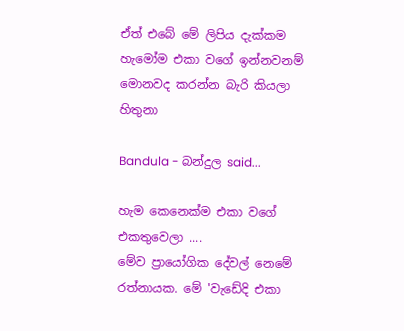ඒත් එබේ මේ ලිපිය දැක්කම හැමෝම එකා වගේ ඉන්නවනම් මොනවද කරන්න බැරි කියලා හිතුනා

Bandula - බන්දුල said...

හැම කෙනෙක්ම එකා වගේ එකතුවෙලා ....
මේව ප්‍රායෝගික දේවල් නෙමේ රත්නායක. මේ 'වැඩේදි එකා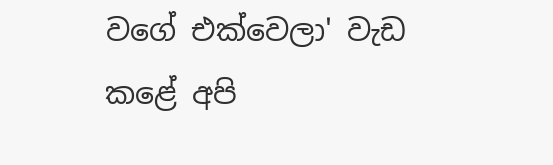වගේ එක්වෙලා' වැඩ කළේ අපි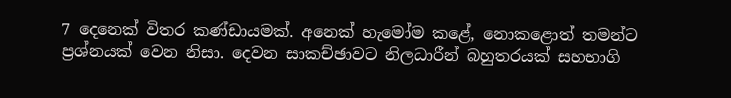7 දෙනෙක් විතර කණ්ඩායමක්. අනෙක් හැමෝම කළේ, නොකළොත් තමන්ට ප්‍රශ්නයක් වෙන නිසා. දෙවන සාකච්ඡාවට නිලධාරීන් බහුතරයක් සහභාගි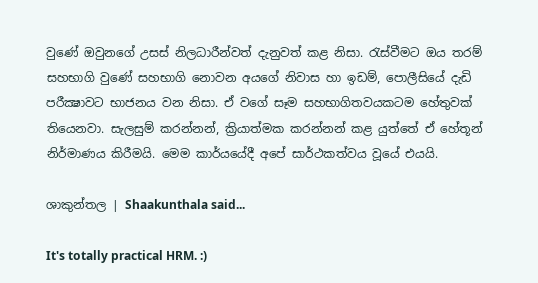වුණේ ඔවුනගේ උසස් නිලධාරීන්වත් දැනුවත් කළ නිසා. රැස්වීමට ඔය තරම් සහභාගි වුණේ සහභාගි නොවන අයගේ නිවාස හා ඉඩම්, පොලීසියේ දැඩි පරීක්‍ෂාවට භාජනය වන නිසා. ඒ වගේ සෑම සහභාගිතවයකටම හේතුවක් තියෙනවා. සැලසුම් කරන්නන්, ක්‍රියාත්මක කරන්නන් කළ යුත්තේ ඒ හේතූන් නිර්මාණය කිරීමයි. මෙම කාර්යයේදී අපේ සාර්ථකත්වය වූයේ එයයි.

ශාකුන්තල | Shaakunthala said...

It's totally practical HRM. :)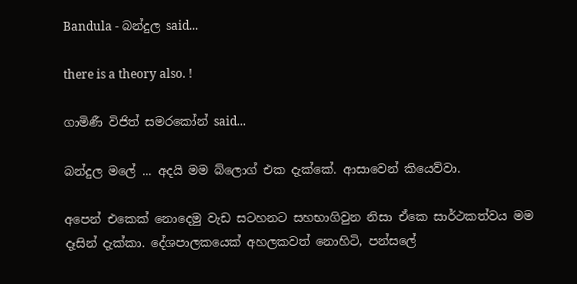Bandula - බන්දුල said...

there is a theory also. !

ගාමිණී විජිත් සමරකෝන් said...

බන්දුල මලේ ... අදයි මම බ්ලොග් එක දැක්කේ. ආසාවෙන් කියෙව්වා.

අපෙන් එකෙක් නොදෙමු වැඩ සටහනට සහභාගිවුන නිසා ඒකෙ සාර්ථකත්වය මම දෑසින් දැක්කා. දේශපාලකයෙක් අහලකවත් නොහිටි, පන්සලේ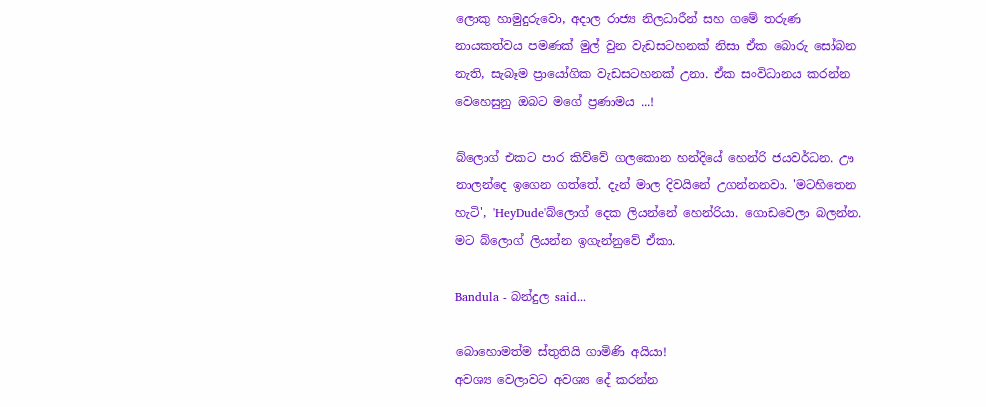ලොකු හාමුදුරුවො, අදාල රාජ්‍ය නිලධාරීන් සහ ගමේ තරුණ නායකත්වය පමණක් මුල් වුන වැඩසටහනක් නිසා ඒක බොරු සෝබන නැති, සැබෑම ප්‍රායෝගික වැඩසටහනක් උනා. ඒක සංවිධානය කරන්න වෙහෙසුනු ඔබට මගේ ප්‍රණාමය ...!

බ්ලොග් එකට පාර කිව්වේ ගලකොන හන්දියේ හෙන්රි ජයවර්ධන. ඌ නාලන්දෙ ඉගෙන ගත්තේ. දැන් මාල දිවයිනේ උගන්නනවා. 'මටහිතෙන හැටි', 'HeyDude'බ්ලොග් දෙක ලියන්නේ හෙන්රියා. ගොඩවෙලා බලන්න. මට බ්ලොග් ලියන්න ඉගැන්නුවේ ඒකා.

Bandula - බන්දුල said...

බොහොමත්ම ස්තුතියි ගාමිණි අයියා!
අවශ්‍ය වෙලාවට අවශ්‍ය දේ කරන්න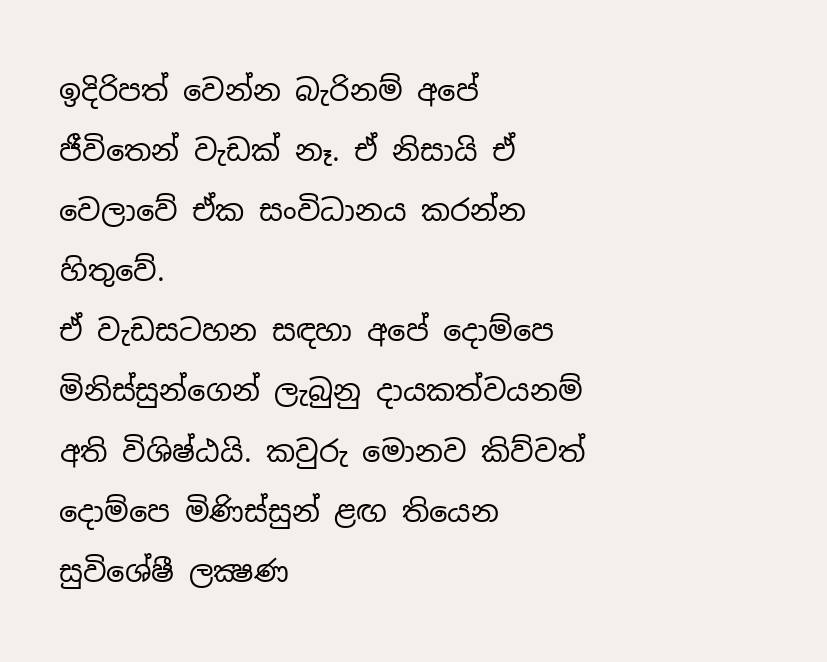ඉදිරිපත් වෙන්න බැරිනම් අපේ ජීවිතෙන් වැඩක් නෑ. ඒ නිසායි ඒ වෙලාවේ ඒක සංවිධානය කරන්න හිතුවේ.
ඒ වැඩසටහන සඳහා අපේ දොම්පෙ මිනිස්සුන්ගෙන් ලැබුනු දායකත්වයනම් අති විශිෂ්ඨයි. කවුරු මොනව කිව්වත් දොම්පෙ මිණිස්සුන් ළඟ තියෙන සුවිශේෂී ලක්‍ෂණ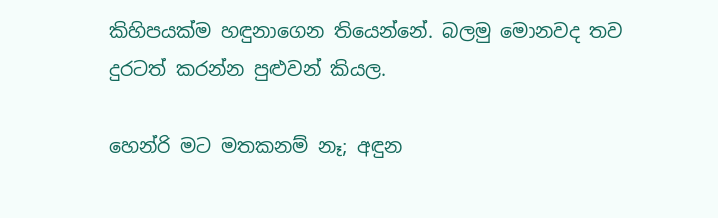කිහිපයක්ම හඳුනාගෙන තියෙන්නේ. බලමු මොනවද තව දුරටත් කරන්න පුළුවන් කියල.

හෙන්රි මට මතකනම් නෑ; අඳුන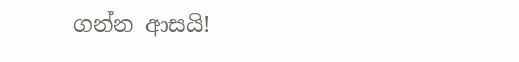ගන්න ආසයි!